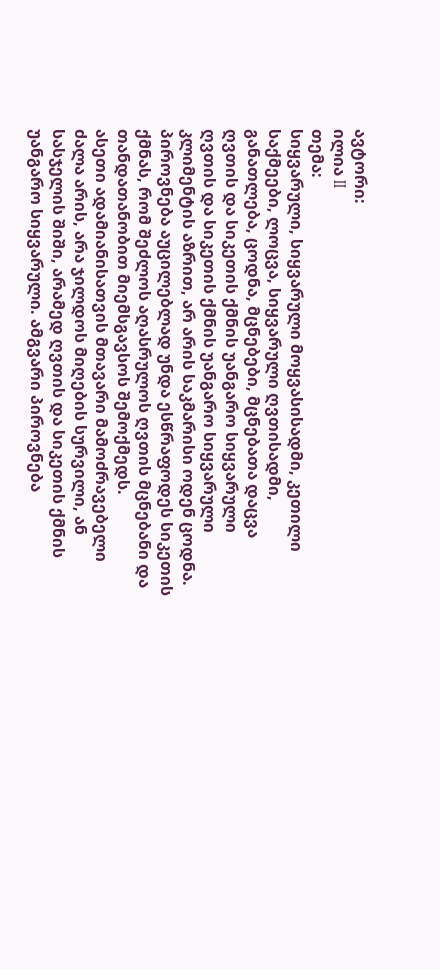ავტორი:
ილია II
თემა:
სიყვარული, სიყვარული მოყვასისადმი, კეთილი საქმეები, ლოცვა, სიყვარული ღვთისადმი, განათლება, ცოდნა, მცნებები, მცნებათა დაცვა
ღვთის და სიკეთის ქმნის უანგარო სიყვარული
ღვთის და სიკეთის ქმნის უანგარო სიყვარული
კლიმენტის აზრით, არ არის საკმარისი ოდენ ცოდნა. პიროვნება აუცილებლად უნდა ესწრაფოდეს სიკეთის ქმნას, რომ შეძლოს აღასრულოს ღვთის მცნებანი და თანდათანობით მიემსგავსოს შემოქმედს.
ასეთი ადამიანისათვის მთავარი მამოძრავებელი ძალა არის, არა ჯილდოს მიღების სურვილი, ან სასჯელის შიში, არამედ ღვთის და სიკეთის ქმნის უანგარო სიყვარული. ამგვარი პიროვნება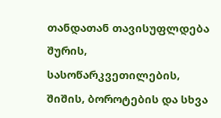თანდათან თავისუფლდება შურის, სასოწარკვეთილების, შიშის, ბოროტების და სხვა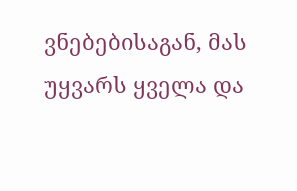ვნებებისაგან, მას უყვარს ყველა და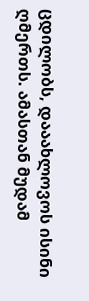ცდილობს, დააახლოვოს ისინი ღმერთს. ამასთან მუდამ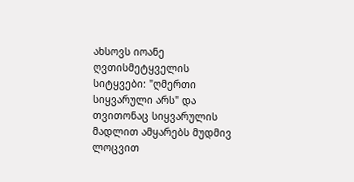ახსოვს იოანე ღვთისმეტყველის სიტყვები: "ღმერთი სიყვარული არს" და თვითონაც სიყვარულის მადლით ამყარებს მუდმივ ლოცვით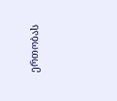ერთობას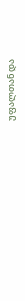უფალთან და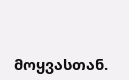მოყვასთან.